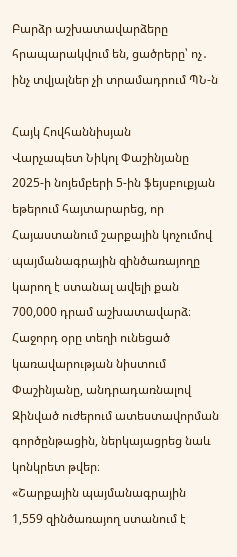Բարձր աշխատավարձերը հրապարակվում են, ցածրերը՝ ոչ․ ինչ տվյալներ չի տրամադրում ՊՆ-ն

Հայկ Հովհաննիսյան
Վարչապետ Նիկոլ Փաշինյանը 2025-ի նոյեմբերի 5-ին ֆեյսբուքյան եթերում հայտարարեց, որ Հայաստանում շարքային կոչումով պայմանագրային զինծառայողը կարող է ստանալ ավելի քան 700,000 դրամ աշխատավարձ։
Հաջորդ օրը տեղի ունեցած կառավարության նիստում Փաշինյանը, անդրադառնալով Զինված ուժերում ատեստավորման գործընթացին, ներկայացրեց նաև կոնկրետ թվեր։
«Շարքային պայմանագրային 1,559 զինծառայող ստանում է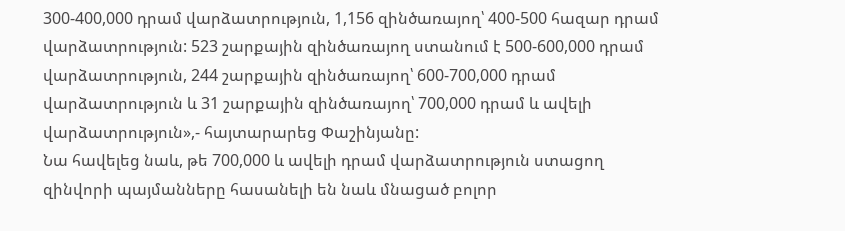300-400,000 դրամ վարձատրություն, 1,156 զինծառայող՝ 400-500 հազար դրամ վարձատրություն: 523 շարքային զինծառայող ստանում է 500-600,000 դրամ վարձատրություն, 244 շարքային զինծառայող՝ 600-700,000 դրամ վարձատրություն և 31 շարքային զինծառայող՝ 700,000 դրամ և ավելի վարձատրություն»,- հայտարարեց Փաշինյանը:
Նա հավելեց նաև, թե 700,000 և ավելի դրամ վարձատրություն ստացող զինվորի պայմանները հասանելի են նաև մնացած բոլոր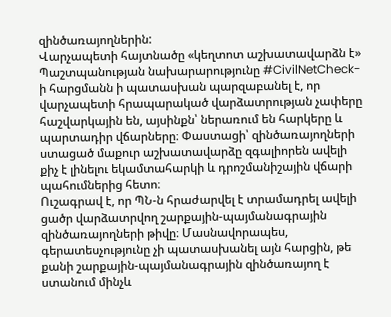զինծառայողներին:
Վարչապետի հայտնածը «կեղտոտ աշխատավարձն է»
Պաշտպանության նախարարությունը #CivilNetCheck-ի հարցմանն ի պատասխան պարզաբանել է, որ վարչապետի հրապարակած վարձատրության չափերը հաշվարկային են, այսինքն՝ ներառում են հարկերը և պարտադիր վճարները։ Փաստացի՝ զինծառայողների ստացած մաքուր աշխատավարձը զգալիորեն ավելի քիչ է լինելու եկամտահարկի և դրոշմանիշային վճարի պահումներից հետո։
Ուշագրավ է, որ ՊՆ-ն հրաժարվել է տրամադրել ավելի ցածր վարձատրվող շարքային-պայմանագրային զինծառայողների թիվը։ Մասնավորապես, գերատեսչությունը չի պատասխանել այն հարցին, թե քանի շարքային-պայմանագրային զինծառայող է ստանում մինչև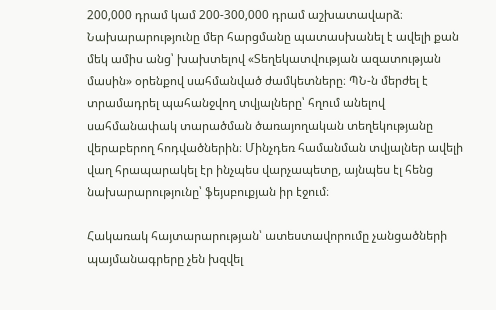200,000 դրամ կամ 200-300,000 դրամ աշխատավարձ։
Նախարարությունը մեր հարցմանը պատասխանել է ավելի քան մեկ ամիս անց՝ խախտելով «Տեղեկատվության ազատության մասին» օրենքով սահմանված ժամկետները։ ՊՆ-ն մերժել է տրամադրել պահանջվող տվյալները՝ հղում անելով սահմանափակ տարածման ծառայողական տեղեկությանը վերաբերող հոդվածներին։ Մինչդեռ համանման տվյալներ ավելի վաղ հրապարակել էր ինչպես վարչապետը, այնպես էլ հենց նախարարությունը՝ ֆեյսբուքյան իր էջում։

Հակառակ հայտարարության՝ ատեստավորումը չանցածների պայմանագրերը չեն խզվել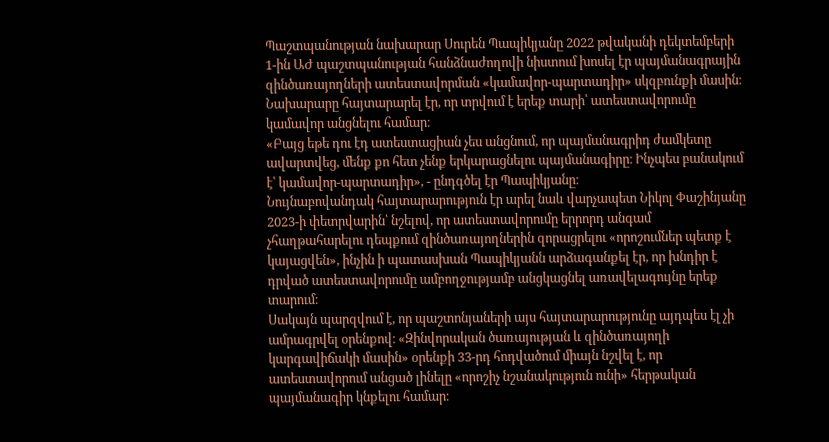Պաշտպանության նախարար Սուրեն Պապիկյանը 2022 թվականի դեկտեմբերի 1-ին ԱԺ պաշտպանության հանձնաժողովի նիստում խոսել էր պայմանագրային զինծառայողների ատեստավորման «կամավոր-պարտադիր» սկզբունքի մասին։ Նախարարը հայտարարել էր, որ տրվում է երեք տարի՝ ատեստավորումը կամավոր անցնելու համար։
«Բայց եթե դու էդ ատեստացիան չես անցնում, որ պայմանագրիդ ժամկետը ավարտվեց, մենք քո հետ չենք երկարացնելու պայմանագիրը։ Ինչպես բանակում է՝ կամավոր-պարտադիր», - ընդգծել էր Պապիկյանը։
Նույնաբովանդակ հայտարարություն էր արել նաև վարչապետ Նիկոլ Փաշինյանը 2023-ի փետրվարին՝ նշելով, որ ատեստավորումը երրորդ անգամ չհաղթահարելու դեպքում զինծառայողներին զորացրելու «որոշումներ պետք է կայացվեն», ինչին ի պատասխան Պապիկյանն արձագանքել էր, որ խնդիր է դրված ատեստավորումը ամբողջությամբ անցկացնել առավելագույնը երեք տարում։
Սակայն պարզվում է, որ պաշտոնյաների այս հայտարարությունը այդպես էլ չի ամրագրվել օրենքով։ «Զինվորական ծառայության և զինծառայողի կարգավիճակի մասին» օրենքի 33-րդ հոդվածում միայն նշվել է, որ ատեստավորում անցած լինելը «որոշիչ նշանակություն ունի» հերթական պայմանագիր կնքելու համար։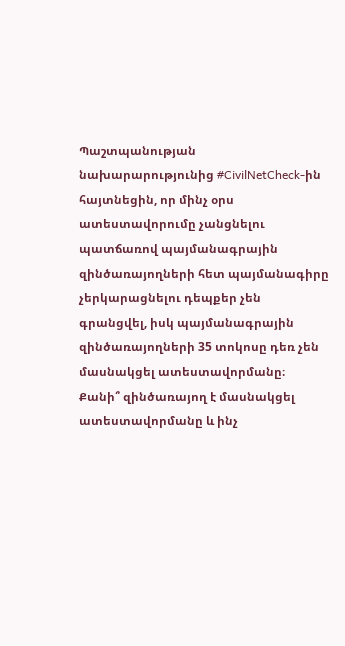Պաշտպանության նախարարությունից #CivilNetCheck-ին հայտնեցին, որ մինչ օրս ատեստավորումը չանցնելու պատճառով պայմանագրային զինծառայողների հետ պայմանագիրը չերկարացնելու դեպքեր չեն գրանցվել, իսկ պայմանագրային զինծառայողների 35 տոկոսը դեռ չեն մասնակցել ատեստավորմանը։
Քանի՞ զինծառայող է մասնակցել ատեստավորմանը և ինչ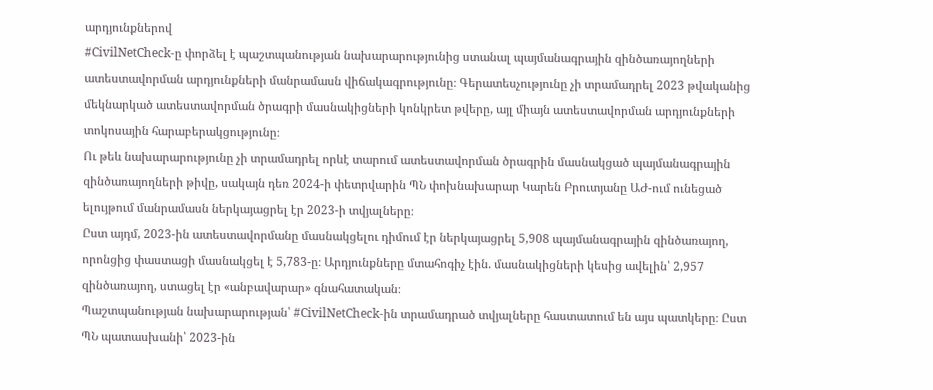արդյունքներով
#CivilNetCheck-ը փորձել է պաշտպանության նախարարությունից ստանալ պայմանագրային զինծառայողների ատեստավորման արդյունքների մանրամասն վիճակագրությունը։ Գերատեսչությունը չի տրամադրել 2023 թվականից մեկնարկած ատեստավորման ծրագրի մասնակիցների կոնկրետ թվերը, այլ միայն ատեստավորման արդյունքների տոկոսային հարաբերակցությունը։
Ու թեև նախարարությունը չի տրամադրել որևէ տարում ատեստավորման ծրագրին մասնակցած պայմանագրային զինծառայողների թիվը, սակայն դեռ 2024-ի փետրվարին ՊՆ փոխնախարար Կարեն Բրուտյանը ԱԺ-ում ունեցած ելույթում մանրամասն ներկայացրել էր 2023-ի տվյալները։
Ըստ այդմ, 2023-ին ատեստավորմանը մասնակցելու դիմում էր ներկայացրել 5,908 պայմանագրային զինծառայող, որոնցից փաստացի մասնակցել է 5,783-ը։ Արդյունքները մտահոգիչ էին. մասնակիցների կեսից ավելին՝ 2,957 զինծառայող, ստացել էր «անբավարար» գնահատական։
Պաշտպանության նախարարության՝ #CivilNetCheck-ին տրամադրած տվյալները հաստատում են այս պատկերը։ Ըստ ՊՆ պատասխանի՝ 2023-ին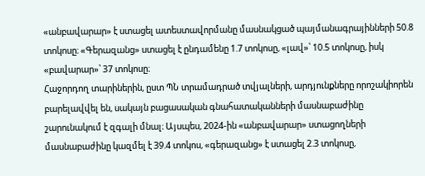«անբավարար» է ստացել ատեստավորմանը մասնակցած պայմանագրայինների 50.8 տոկոսը։ «Գերազանց» ստացել է ընդամենը 1.7 տոկոսը, «լավ»՝ 10.5 տոկոսը, իսկ «բավարար»՝ 37 տոկոսը։
Հաջորդող տարիներին, ըստ ՊՆ տրամադրած տվյալների, արդյունքները որոշակիորեն բարելավվել են, սակայն բացասական գնահատականների մասնաբաժինը շարունակում է զգալի մնալ։ Այսպես, 2024-ին «անբավարար» ստացողների մասնաբաժինը կազմել է 39.4 տոկոս, «գերազանց» է ստացել 2.3 տոկոսը,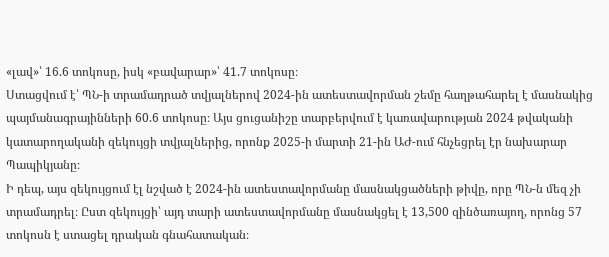«լավ»՝ 16.6 տոկոսը, իսկ «բավարար»՝ 41.7 տոկոսը։
Ստացվում է՝ ՊՆ-ի տրամադրած տվյալներով 2024-ին ատեստավորման շեմը հաղթահարել է մասնակից պայմանագրայինների 60.6 տոկոսը։ Այս ցուցանիշը տարբերվում է կառավարության 2024 թվականի կատարողականի զեկույցի տվյալներից, որոնք 2025-ի մարտի 21-ին ԱԺ-ում հնչեցրել էր նախարար Պապիկյանը։
Ի դեպ, այս զեկույցում էլ նշված է 2024-ին ատեստավորմանը մասնակցածների թիվը, որը ՊՆ-ն մեզ չի տրամադրել։ Ըստ զեկույցի՝ այդ տարի ատեստավորմանը մասնակցել է 13,500 զինծառայող, որոնց 57 տոկոսն է ստացել դրական գնահատական։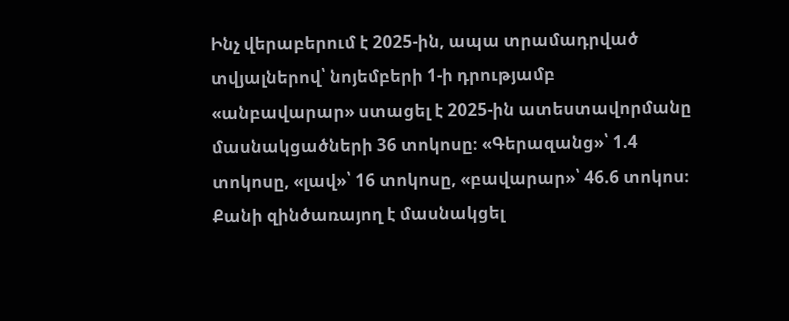Ինչ վերաբերում է 2025-ին, ապա տրամադրված տվյալներով՝ նոյեմբերի 1-ի դրությամբ «անբավարար» ստացել է 2025-ին ատեստավորմանը մասնակցածների 36 տոկոսը։ «Գերազանց»՝ 1.4 տոկոսը, «լավ»՝ 16 տոկոսը, «բավարար»՝ 46.6 տոկոս։ Քանի զինծառայող է մասնակցել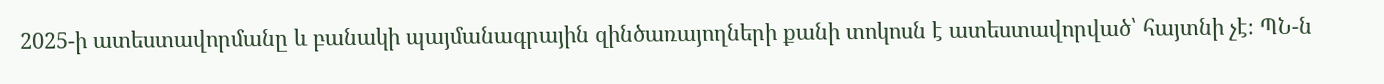2025-ի ատեստավորմանը և բանակի պայմանագրային զինծառայողների քանի տոկոսն է ատեստավորված՝ հայտնի չէ։ ՊՆ-ն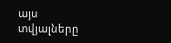այս տվյալները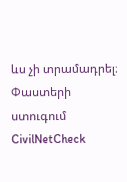ևս չի տրամադրել։
Փաստերի ստուգում
CivilNetCheck